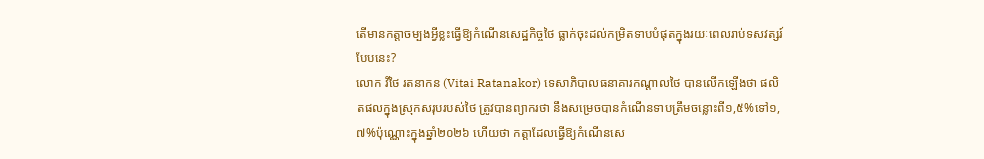តើមានកត្តាចម្បងអ្វីខ្លះធ្វើឱ្យកំណើនសេដ្ឋកិច្ចថៃ ធ្លាក់ចុះដល់កម្រិតទាបបំផុតក្នុងរយៈពេលរាប់ទសវត្សរ៍បែបនេះ?
លោក វិថៃ រតនាកន (Vitai Ratanakor) ទេសាភិបាលធនាគារកណ្តាលថៃ បានលើកឡើងថា ផលិតផលក្នុងស្រុកសរុបរបស់ថៃ ត្រូវបានព្យាករថា នឹងសម្រេចបានកំណើនទាបត្រឹមចន្លោះពី១,៥%ទៅ១,៧%ប៉ុណ្ណោះក្នុងឆ្នាំ២០២៦ ហើយថា កត្តាដែលធ្វើឱ្យកំណើនសេ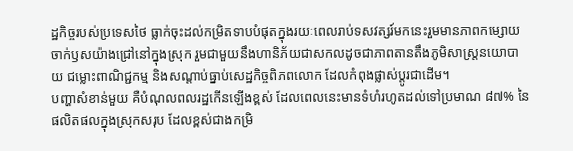ដ្ឋកិច្ចរបស់ប្រទេសថៃ ធ្លាក់ចុះដល់កម្រិតទាបបំផុតក្នុងរយៈពេលរាប់ទសវត្សរ៍មកនេះរួមមានភាពកម្សោយចាក់ឫសយ៉ាងជ្រៅនៅក្នុងស្រុក រួមជាមួយនឹងហានិភ័យជាសកលដូចជាភាពតានតឹងភូមិសាស្ត្រនយោបាយ ជម្លោះពាណិជ្ជកម្ម និងសណ្តាប់ធ្នាប់សេដ្ឋកិច្ចពិភពលោក ដែលកំពុងផ្លាស់ប្តូរជាដើម។
បញ្ហាសំខាន់មួយ គឺបំណុលពលរដ្ឋកើនឡើងខ្ពស់ ដែលពេលនេះមានទំហំរហូតដល់ទៅប្រមាណ ៨៧% នៃផលិតផលក្នុងស្រុកសរុប ដែលខ្ពស់ជាងកម្រិ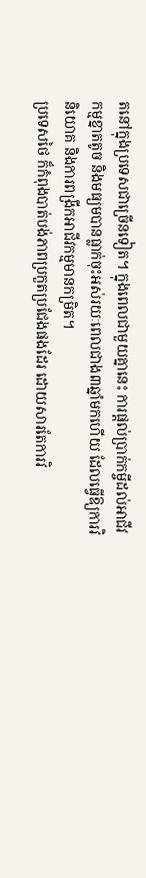តនៅក្នុងប្រទេសជាច្រើនទៀត។ ក្នុងពេលជាមួយគ្នានេះ ការផ្តល់ប្រាក់កម្ចីដល់អាជីវកម្មខ្នាតតូច និងមធ្យមបានធ្លាក់ចុះអស់រយៈពេលជាង៣ឆ្នាំមកហើយ ដែលធ្វើឱ្យការវិនិយោគ និងការពង្រីកអាជីវកម្មមានកម្រិត។
ប្រទេសថៃ ក៏កំពុងបាត់បង់ភាពប្រកួតប្រជែងផងដែរ ដោយសារតែការវិ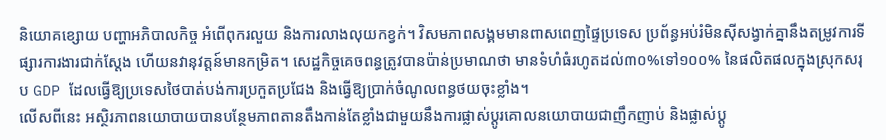និយោគខ្សោយ បញ្ហាអភិបាលកិច្ច អំពើពុករលួយ និងការលាងលុយកខ្វក់។ វិសមភាពសង្គមមានពាសពេញផ្ទៃប្រទេស ប្រព័ន្ធអប់រំមិនស៊ីសង្វាក់គ្នានឹងតម្រូវការទីផ្សារការងារជាក់ស្ដែង ហើយនវានុវត្តន៍មានកម្រិត។ សេដ្ឋកិច្ចគេចពន្ធត្រូវបានប៉ាន់ប្រមាណថា មានទំហំធំរហូតដល់៣០%ទៅ១០០% នៃផលិតផលក្នុងស្រុកសរុប GDP ដែលធ្វើឱ្យប្រទេសថៃបាត់បង់ការប្រកួតប្រជែង និងធ្វើឱ្យប្រាក់ចំណូលពន្ធថយចុះខ្លាំង។
លើសពីនេះ អស្ថិរភាពនយោបាយបានបន្ថែមភាពតានតឹងកាន់តែខ្លាំងជាមួយនឹងការផ្លាស់ប្តូរគោលនយោបាយជាញឹកញាប់ និងផ្លាស់ប្ដូ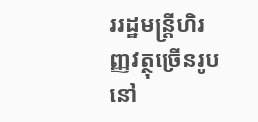ររដ្ឋមន្ត្រីហិរញ្ញវត្ថុច្រើនរូបនៅ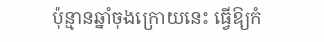ប៉ុន្មានឆ្នាំចុងក្រោយនេះ ធ្វើឱ្យកំ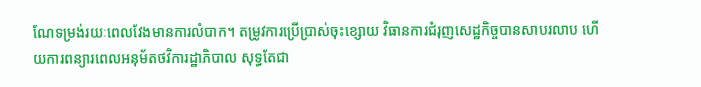ណែទម្រង់រយៈពេលវែងមានការលំបាក។ តម្រូវការប្រើប្រាស់ចុះខ្សោយ វិធានការជំរុញសេដ្ឋកិច្ចបានសាបរលាប ហើយការពន្យារពេលអនុម័តថវិការដ្ឋាភិបាល សុទ្ធតែជា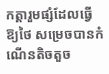កត្តារួមផ្សំដែលធ្វើឱ្យថៃ សម្រេចបានកំណើនតិចតួច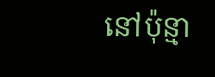នៅប៉ុន្មា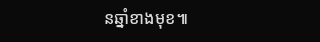នឆ្នាំខាងមុខ៕